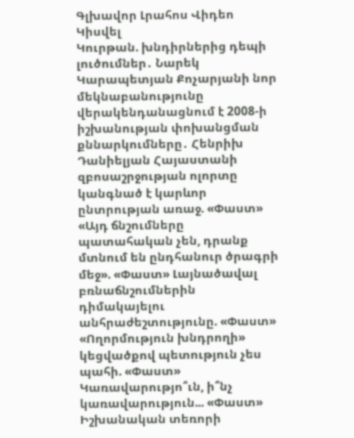Գլխավոր Լրահոս Վիդեո Կիսվել
Կուրթան. խնդիրներից դեպի լուծումներ․ Նարեկ Կարապետյան Քոչարյանի նոր մեկնաբանությունը վերակենդանացնում է 2008-ի իշխանության փոխանցման քննարկումները․ Հենրիխ Դանիելյան Հայաստանի զբոսաշրջության ոլորտը կանգնած է կարևոր ընտրության առաջ. «Փաստ» «Այդ ճնշումները պատահական չեն, դրանք մտնում են ընդհանուր ծրագրի մեջ». «Փաստ» Լայնածավալ բռնաճնշումներին դիմակայելու անհրաժեշտությունը. «Փաստ» «Ողորմություն խնդրողի» կեցվածքով պետություն չես պահի. «Փաստ» Կառավարությո՞ւն, ի՞նչ կառավարություն... «Փաստ» Իշխանական տեռորի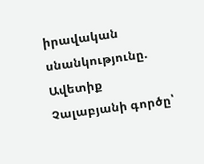իրավական սնանկությունը. Ավետիք Չալաբյանի գործը՝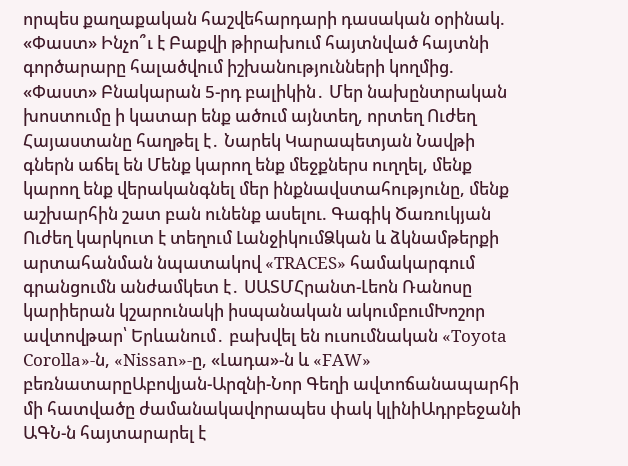որպես քաղաքական հաշվեհարդարի դասական օրինակ. «Փաստ» Ինչո՞ւ է Բաքվի թիրախում հայտնված հայտնի գործարարը հալածվում իշխանությունների կողմից. «Փաստ» Բնակարան 5-րդ բալիկին․ Մեր նախընտրական խոստումը ի կատար ենք ածում այնտեղ, որտեղ Ուժեղ Հայաստանը հաղթել է․ Նարեկ Կարապետյան Նավթի գներն աճել են Մենք կարող ենք մեջքներս ուղղել, մենք կարող ենք վերականգնել մեր ինքնավստահությունը, մենք աշխարհին շատ բան ունենք ասելու. Գագիկ Ծառուկյան
Ուժեղ կարկուտ է տեղում ԼանջիկումՁկան և ձկնամթերքի արտահանման նպատակով «TRACES» համակարգում գրանցումն անժամկետ է․ ՍԱՏՄՀրանտ-Լեոն Ռանոսը կարիերան կշարունակի իսպանական ակումբումԽոշոր ավտովթար՝ Երևանում․ բախվել են ուսումնական «Toyota Corolla»-ն, «Nissan»-ը, «Լադա»-ն և «FAW» բեռնատարըԱբովյան-Արզնի-Նոր Գեղի ավտոճանապարհի մի հատվածը ժամանակավորապես փակ կլինիԱդրբեջանի ԱԳՆ-ն հայտարարել է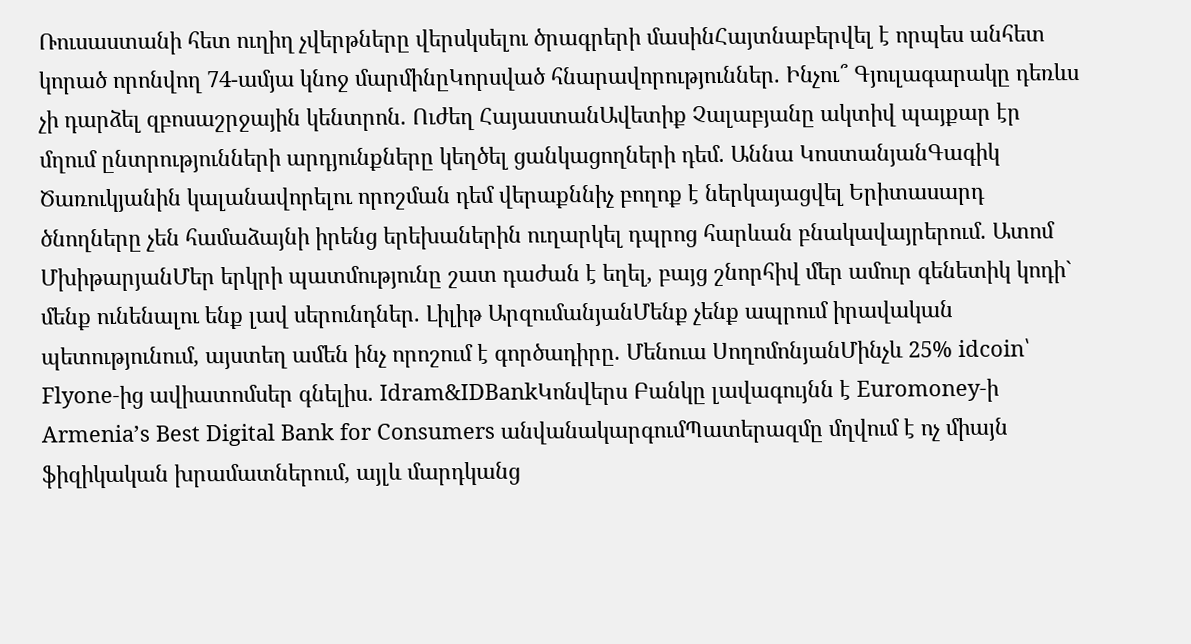Ռուսաստանի հետ ուղիղ չվերթները վերսկսելու ծրագրերի մասինՀայտնաբերվել է որպես անհետ կորած որոնվող 74-ամյա կնոջ մարմինըԿորսված հնարավորություններ. Ինչու՞ Գյուլագարակը դեռևս չի դարձել զբոսաշրջային կենտրոն. Ուժեղ ՀայաստանԱվետիք Չալաբյանը ակտիվ պայքար էր մղում ընտրությունների արդյունքները կեղծել ցանկացողների դեմ. Աննա ԿոստանյանԳագիկ Ծառուկյանին կալանավորելու որոշման դեմ վերաքննիչ բողոք է ներկայացվել Երիտասարդ ծնողները չեն համաձայնի իրենց երեխաներին ուղարկել դպրոց հարևան բնակավայրերում. Ատոմ ՄխիթարյանՄեր երկրի պատմությունը շատ դաժան է եղել, բայց շնորհիվ մեր ամուր գենետիկ կոդի` մենք ունենալու ենք լավ սերունդներ. Լիլիթ ԱրզումանյանՄենք չենք ապրում իրավական պետությունում, այստեղ ամեն ինչ որոշում է գործադիրը. Մենուա ՍողոմոնյանՄինչև 25% idcoin՝ Flyone-ից ավիատոմսեր գնելիս. Idram&IDBankԿոնվերս Բանկը լավագույնն է Euromoney-ի Armenia’s Best Digital Bank for Consumers անվանակարգումՊատերազմը մղվում է ոչ միայն ֆիզիկական խրամատներում, այլև մարդկանց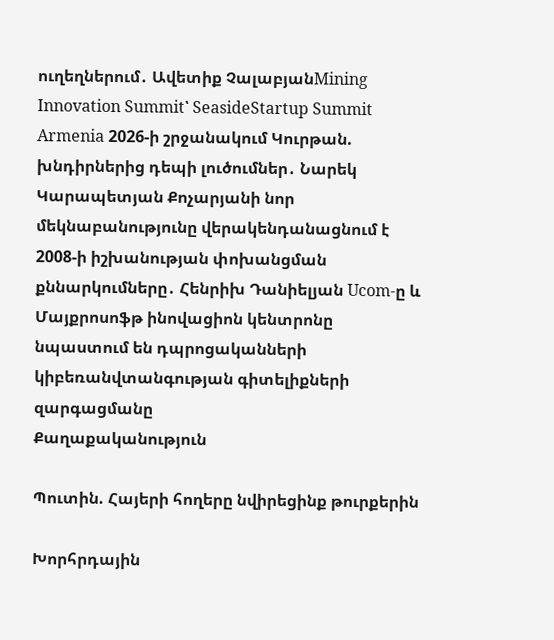ուղեղներում․ Ավետիք ՉալաբյանMining Innovation Summit՝ SeasideStartup Summit Armenia 2026-ի շրջանակում Կուրթան. խնդիրներից դեպի լուծումներ․ Նարեկ Կարապետյան Քոչարյանի նոր մեկնաբանությունը վերակենդանացնում է 2008-ի իշխանության փոխանցման քննարկումները․ Հենրիխ Դանիելյան Ucom-ը և Մայքրոսոֆթ ինովացիոն կենտրոնը նպաստում են դպրոցականների կիբեռանվտանգության գիտելիքների զարգացմանը
Քաղաքականություն

Պուտին. Հայերի հողերը նվիրեցինք թուրքերին

Խորհրդային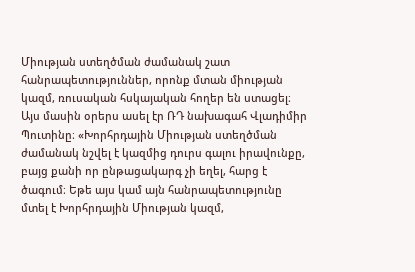Միության ստեղծման ժամանակ շատ հանրապետություններ, որոնք մտան միության կազմ, ռուսական հսկայական հողեր են ստացել։ Այս մասին օրերս ասել էր ՌԴ նախագահ Վլադիմիր Պուտինը։ «Խորհրդային Միության ստեղծման ժամանակ նշվել է կազմից դուրս գալու իրավունքը, բայց քանի որ ընթացակարգ չի եղել, հարց է ծագում։ Եթե այս կամ այն հանրապետությունը մտել է Խորհրդային Միության կազմ,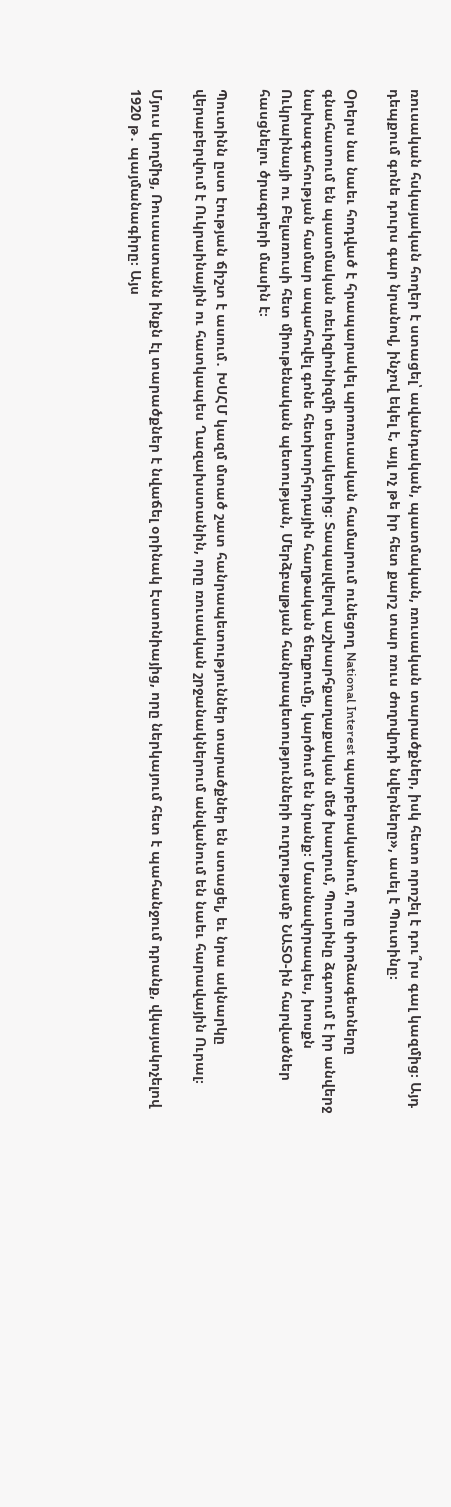ռուսական հսկայական հողեր է ստացել՝ ավանդական, պատմական, ռուսական տարածքներ, իսկ հետո որոշել է դու՞րս գալ կազմից։ Այդ դեպքում գոնե դուրս գար նրանով, ինչով եկել է, այլ ոչ թե իր հետ քարշ տար ռուս ժողովրդի նվերները», ասել է Պուտինը։

Օրերս նա նաեւ հոդված է հրապարակել պրոռուսական համարում ունեցող National Interest պարբերականում, որը փորձագետները գնահատում են պատմական ռեւիզիոնիզմի տեսակետից։ Տապալվելով աշխարհքաղաքական մեծ խաղում, Պուտինը ձգտում է իր անվերջ նախագահության համար ապահովել գոնե հետխորհրդային հաղթական ճեղքումը, կարծում են նրանք։ Մասնավորապես, խոսքն Ուկրաինայի ու Բելառուսի հետ միութենական պետության, Մերձբալթյան հանրապետությունների ուղղությամբ ՆԱՏՕ-ին հարվածներ հասցնելու ծրագրերի մասին է։

Պուտինն ըստ էության ճիշտ է ասում․ ԽՍՀՄ կազմ մտած շատ հանրապետություններ տարածքներ են ստացել, եւ նրա ակնարկը վերաբերվում է Ուկրաինային ու հատկապես Ղազախստանին, որը ռուսական շրջանակներում անվանում են նաեւ հարավային Ուրալ։

Մյուս կողմից, Ռուսաստանն ինքն էլ տարածքներ է նվաճել օրինակ Էստոնիայից, որը ներկայում հետ է պահանջում դրանք, վկայակոչելով 1920 թ․ պայմանագիրը։ Այս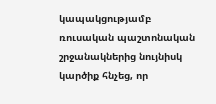կապակցությամբ ռուսական պաշտոնական շրջանակներից նույնիսկ կարծիք հնչեց, որ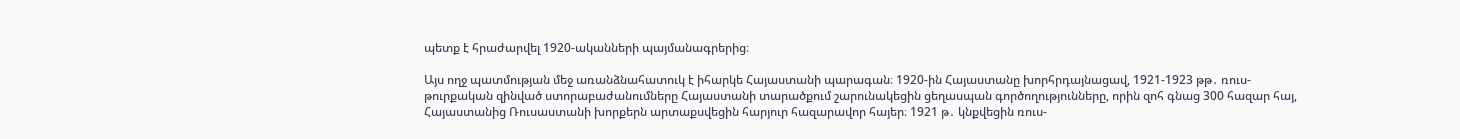պետք է հրաժարվել 1920-ականների պայմանագրերից։

Այս ողջ պատմության մեջ առանձնահատուկ է իհարկե Հայաստանի պարագան։ 1920-ին Հայաստանը խորհրդայնացավ, 1921-1923 թթ․ ռուս-թուրքական զինված ստորաբաժանումները Հայաստանի տարածքում շարունակեցին ցեղասպան գործողությունները, որին զոհ գնաց 300 հազար հայ, Հայաստանից Ռուսաստանի խորքերն արտաքսվեցին հարյուր հազարավոր հայեր։ 1921 թ․ կնքվեցին ռուս-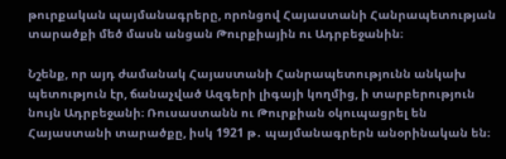թուրքական պայմանագրերը, որոնցով Հայաստանի Հանրապետության տարածքի մեծ մասն անցան Թուրքիային ու Ադրբեջանին։

Նշենք, որ այդ ժամանակ Հայաստանի Հանրապետությունն անկախ պետություն էր, ճանաչված Ազգերի լիգայի կողմից, ի տարբերություն նույն Ադրբեջանի։ Ռուսաստանն ու Թուրքիան օկուպացրել են Հայաստանի տարածքը, իսկ 1921 թ․ պայմանագրերն անօրինական են։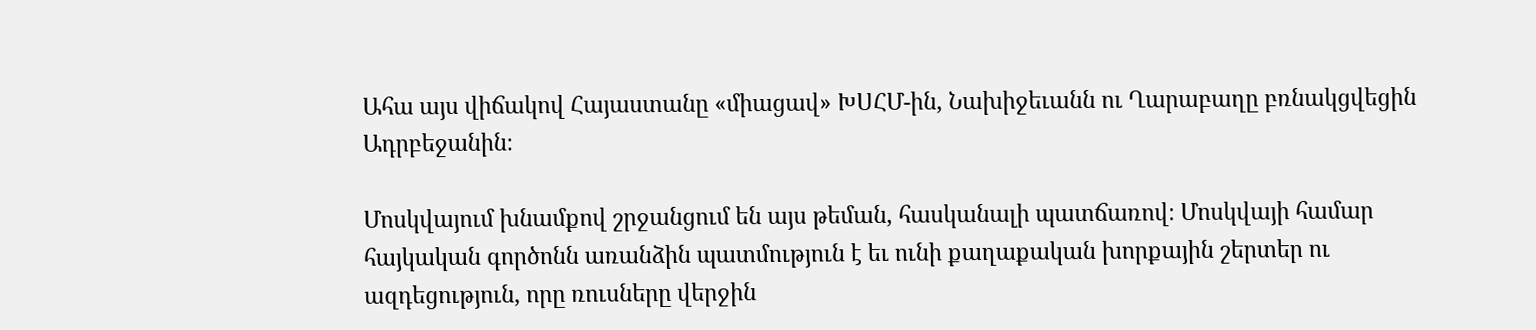Ահա այս վիճակով Հայաստանը «միացավ» ԽՍՀՄ-ին, Նախիջեւանն ու Ղարաբաղը բռնակցվեցին Ադրբեջանին։

Մոսկվայում խնամքով շրջանցում են այս թեման, հասկանալի պատճառով։ Մոսկվայի համար հայկական գործոնն առանձին պատմություն է եւ ունի քաղաքական խորքային շերտեր ու ազդեցություն, որը ռուսները վերջին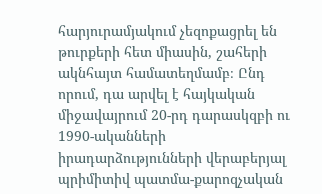հարյուրամյակում չեզոքացրել են թուրքերի հետ միասին, շահերի ակնհայտ համատեղմամբ։ Ընդ որում, դա արվել է հայկական միջավայրում 20-րդ դարասկզբի ու 1990-ականների իրադարձությունների վերաբերյալ պրիմիտիվ պատմա-քարոզչական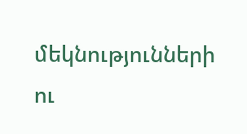մեկնությունների ու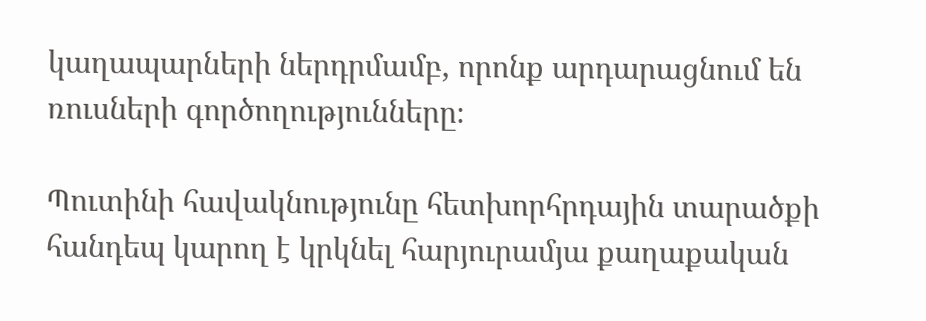կաղապարների ներդրմամբ, որոնք արդարացնում են ռուսների գործողությունները։

Պուտինի հավակնությունը հետխորհրդային տարածքի հանդեպ կարող է կրկնել հարյուրամյա քաղաքական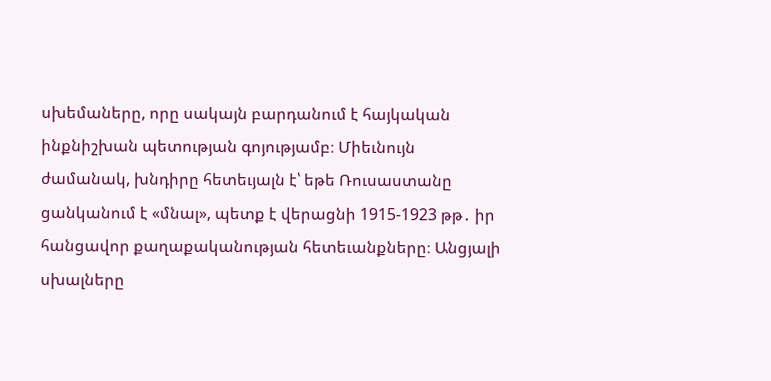սխեմաները, որը սակայն բարդանում է հայկական ինքնիշխան պետության գոյությամբ։ Միեւնույն ժամանակ, խնդիրը հետեւյալն է՝ եթե Ռուսաստանը ցանկանում է «մնալ», պետք է վերացնի 1915-1923 թթ․ իր հանցավոր քաղաքականության հետեւանքները։ Անցյալի սխալները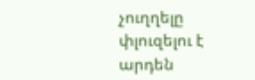չուղղելը փլուզելու է արդեն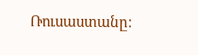Ռուսաստանը։